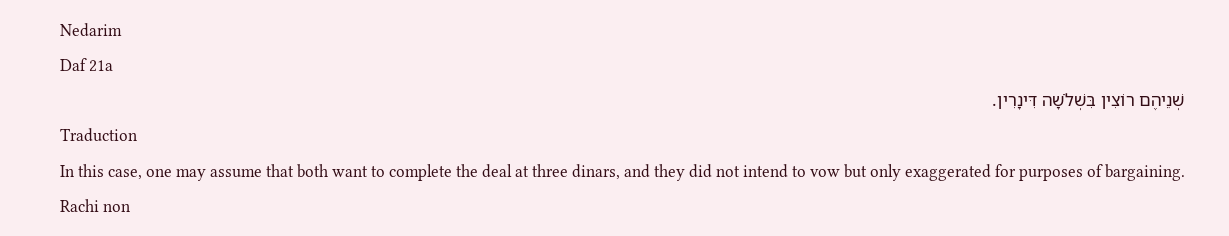Nedarim
Daf 21a
שְׁנֵיהֶם רוֹצִין בִּשְׁלֹשָׁה דִּינָרִין.
Traduction
In this case, one may assume that both want to complete the deal at three dinars, and they did not intend to vow but only exaggerated for purposes of bargaining.
Rachi non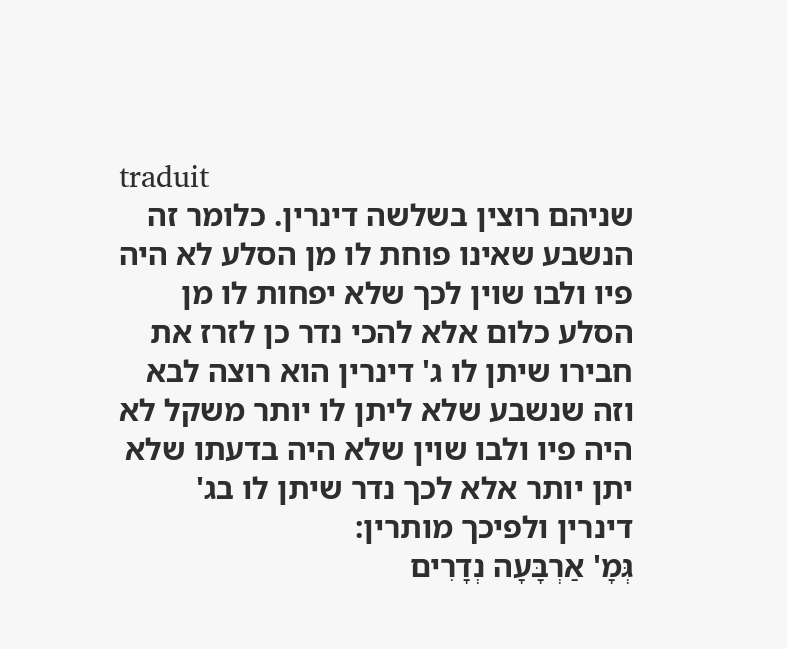traduit
שניהם רוצין בשלשה דינרין. כלומר זה הנשבע שאינו פוחת לו מן הסלע לא היה פיו ולבו שוין לכך שלא יפחות לו מן הסלע כלום אלא להכי נדר כן לזרז את חבירו שיתן לו ג' דינרין הוא רוצה לבא וזה שנשבע שלא ליתן לו יותר משקל לא היה פיו ולבו שוין שלא היה בדעתו שלא יתן יותר אלא לכך נדר שיתן לו בג' דינרין ולפיכך מותרין:
גְּמָ' אַרְבָּעָה נְדָרִים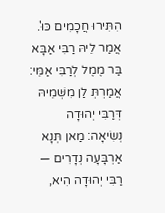הִתִּירוּ חֲכָמִים כּוּ'. אֲמַר לֵיהּ רַבִּי אַבָּא בַּר מֶמֶל לְרַבִּי אַמֵּי: אֲמַרְתְּ לַן מִשְּׁמֵיהּ דְּרַבִּי יְהוּדָה נְשִׂיאָה: מַאן תְּנָא אַרְבָּעָה נְדָרִים — רַבִּי יְהוּדָה הִיא,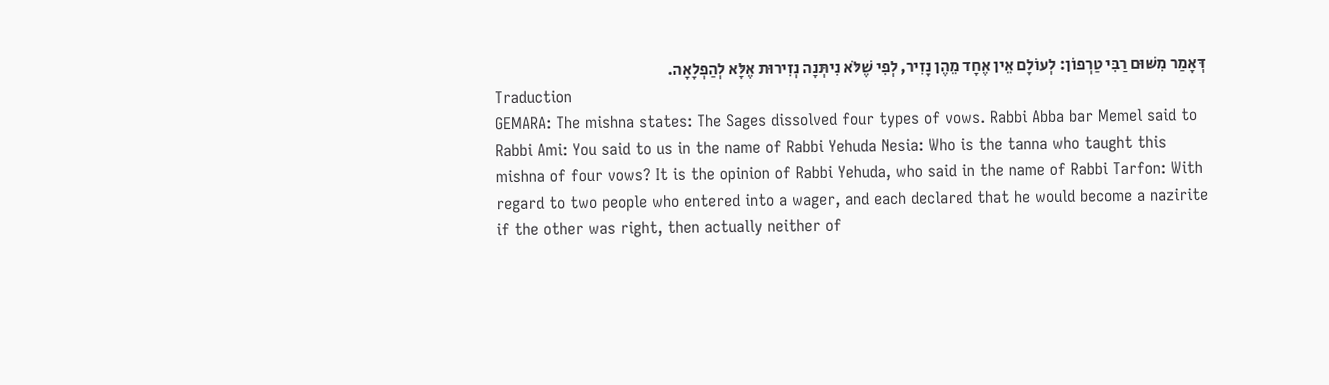דְּאָמַר מִשּׁוּם רַבִּי טַרְפוֹן: לְעוֹלָם אֵין אֶחָד מֵהֶן נָזִיר, לְפִי שֶׁלֹּא נִיתְּנָה נְזִירוּת אֶלָּא לְהַפְלָאָה.
Traduction
GEMARA: The mishna states: The Sages dissolved four types of vows. Rabbi Abba bar Memel said to Rabbi Ami: You said to us in the name of Rabbi Yehuda Nesia: Who is the tanna who taught this mishna of four vows? It is the opinion of Rabbi Yehuda, who said in the name of Rabbi Tarfon: With regard to two people who entered into a wager, and each declared that he would become a nazirite if the other was right, then actually neither of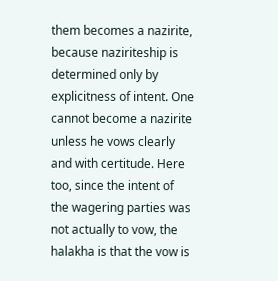them becomes a nazirite, because naziriteship is determined only by explicitness of intent. One cannot become a nazirite unless he vows clearly and with certitude. Here too, since the intent of the wagering parties was not actually to vow, the halakha is that the vow is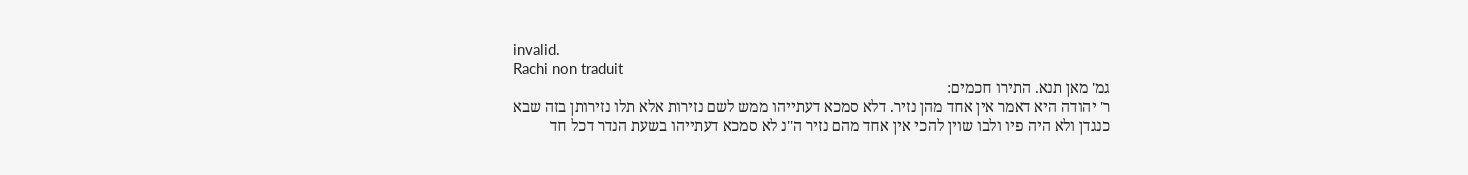invalid.
Rachi non traduit
גמ' מאן תנא. התירו חכמים:
ר' יהודה היא דאמר אין אחד מהן נזיר. דלא סמכא דעתייהו ממש לשם נזירות אלא תלו נזירותן בזה שבא כנגדן ולא היה פיו ולבו שוין להכי אין אחד מהם נזיר ה''נ לא סמכא דעתייהו בשעת הנדר דכל חד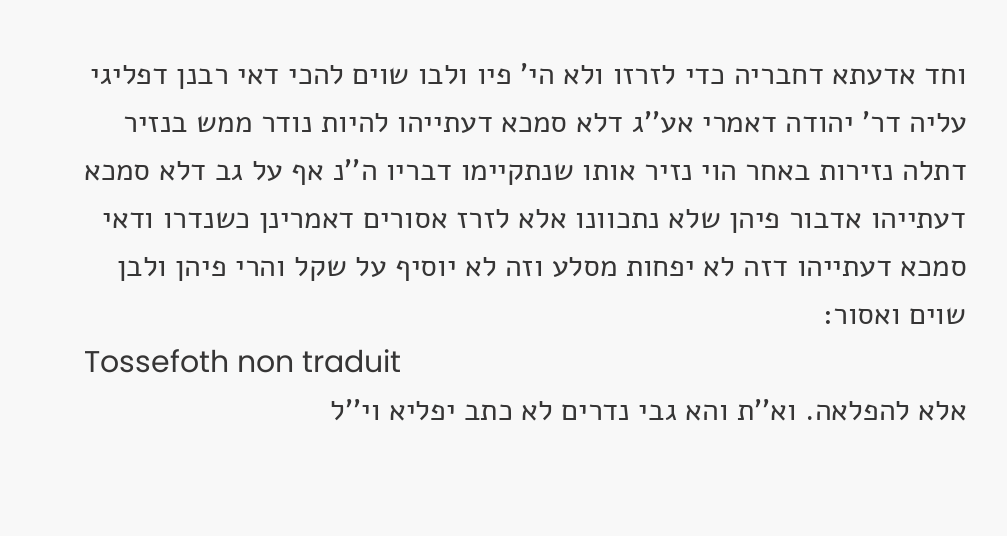וחד אדעתא דחבריה כדי לזרזו ולא הי' פיו ולבו שוים להכי דאי רבנן דפליגי עליה דר' יהודה דאמרי אע''ג דלא סמכא דעתייהו להיות נודר ממש בנזיר דתלה נזירות באחר הוי נזיר אותו שנתקיימו דבריו ה''נ אף על גב דלא סמכא דעתייהו אדבור פיהן שלא נתכוונו אלא לזרז אסורים דאמרינן כשנדרו ודאי סמכא דעתייהו דזה לא יפחות מסלע וזה לא יוסיף על שקל והרי פיהן ולבן שוים ואסור:
Tossefoth non traduit
אלא להפלאה. וא''ת והא גבי נדרים לא כתב יפליא וי''ל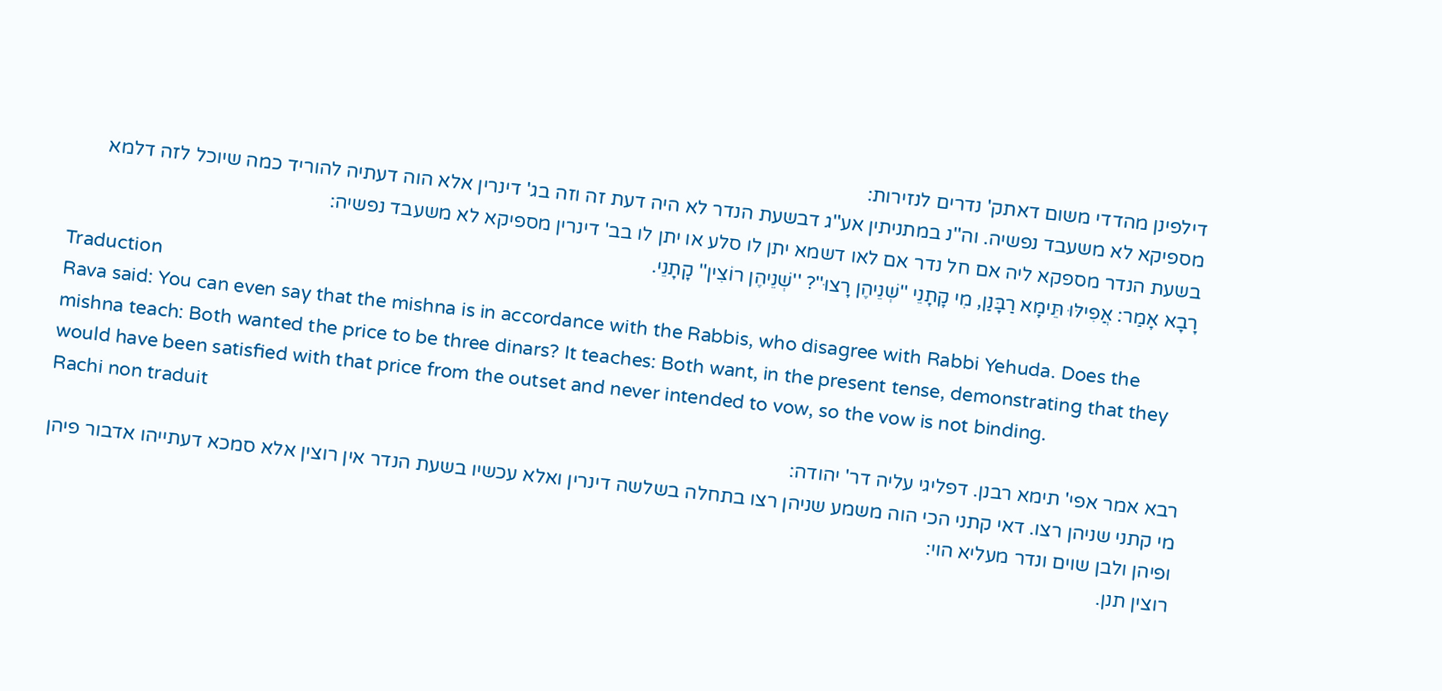דילפינן מהדדי משום דאתק' נדרים לנזירות:
מספיקא לא משעבד נפשיה. וה''נ במתניתין אע''ג דבשעת הנדר לא היה דעת זה וזה בג' דינרין אלא הוה דעתיה להוריד כמה שיוכל לזה דלמא בשעת הנדר מספקא ליה אם חל נדר אם לאו דשמא יתן לו סלע או יתן לו בב' דינרין מספיקא לא משעבד נפשיה:
רָבָא אָמַר: אֲפִילּוּ תֵּימָא רַבָּנַן, מִי קָתָנֵי ''שְׁנֵיהֶן רָצוּ''? ''שְׁנֵיהֶן רוֹצִין'' קָתָנֵי.
Traduction
Rava said: You can even say that the mishna is in accordance with the Rabbis, who disagree with Rabbi Yehuda. Does the mishna teach: Both wanted the price to be three dinars? It teaches: Both want, in the present tense, demonstrating that they would have been satisfied with that price from the outset and never intended to vow, so the vow is not binding.
Rachi non traduit
רבא אמר אפי' תימא רבנן. דפליגי עליה דר' יהודה:
מי קתני שניהן רצו. דאי קתני הכי הוה משמע שניהן רצו בתחלה בשלשה דינרין ואלא עכשיו בשעת הנדר אין רוצין אלא סמכא דעתייהו אדבור פיהן ופיהן ולבן שוים ונדר מעליא הוי:
רוצין תנן.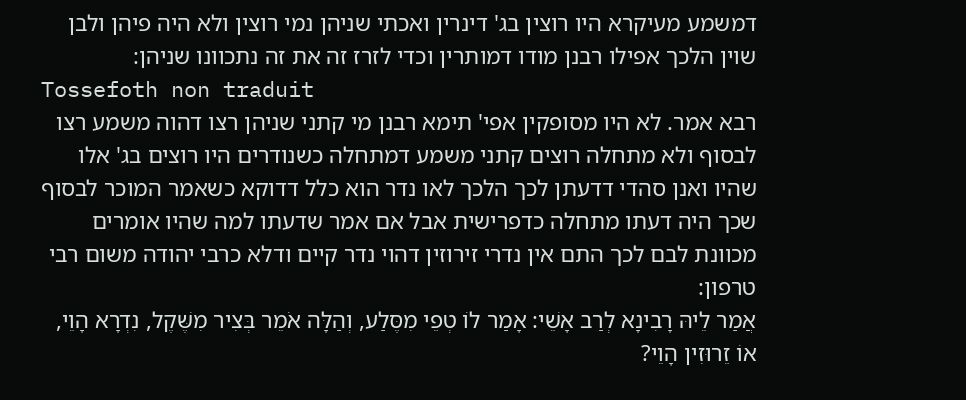דמשמע מעיקרא היו רוצין בג' דינרין ואכתי שניהן נמי רוצין ולא היה פיהן ולבן שוין הלכך אפילו רבנן מודו דמותרין וכדי לזרז זה את זה נתכוונו שניהן:
Tossefoth non traduit
רבא אמר. לא היו מסופקין אפי' תימא רבנן מי קתני שניהן רצו דהוה משמע רצו לבסוף ולא מתחלה רוצים קתני משמע דמתחלה כשנודרים היו רוצים בג' אלו שהיו ואנן סהדי דדעתן לכך הלכך לאו נדר הוא כלל דדוקא כשאמר המוכר לבסוף שכך היה דעתו מתחלה כדפרישית אבל אם אמר שדעתו למה שהיו אומרים מכוונת לבם לכך התם אין נדרי זירוזין דהוי נדר קיים ודלא כרבי יהודה משום רבי טרפון:
אֲמַר לֵיהּ רָבִינָא לְרַב אָשֵׁי: אָמַר לוֹ טְפֵי מִסֶּלַע, וְהַלָּה אֹמֵר בְּצִיר מִשֶּׁקֶל, נִדְרָא הָוֵי, אוֹ זֵרוּזִין הָוֵי?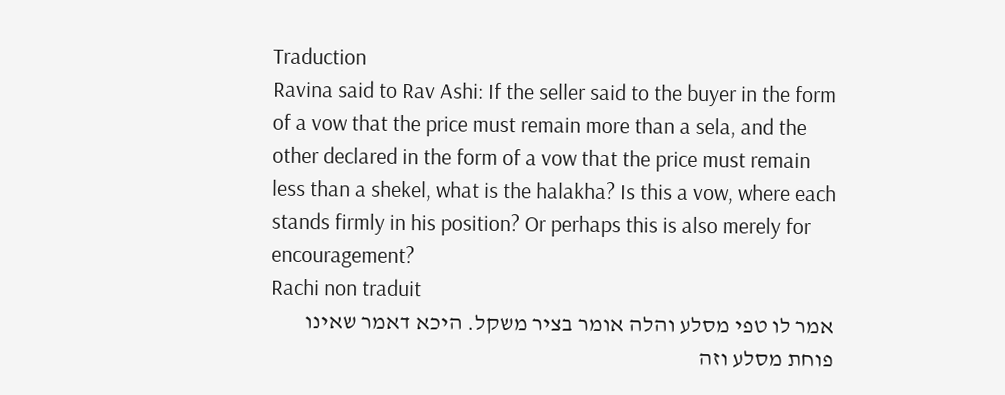Traduction
Ravina said to Rav Ashi: If the seller said to the buyer in the form of a vow that the price must remain more than a sela, and the other declared in the form of a vow that the price must remain less than a shekel, what is the halakha? Is this a vow, where each stands firmly in his position? Or perhaps this is also merely for encouragement?
Rachi non traduit
אמר לו טפי מסלע והלה אומר בציר משקל. היכא דאמר שאינו פוחת מסלע וזה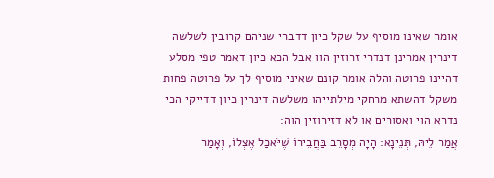אומר שאינו מוסיף על שקל כיון דדברי שניהם קרובין לשלשה דינרין אמרינן דנדרי זרוזין הוו אבל הכא כיון דאמר טפי מסלע דהיינו פרוטה והלה אומר קונם שאיני מוסיף לך על פרוטה פחות משקל דהשתא מרחקי מילתייהו משלשה דינרין כיון דדייקי הכי נדרא הוי ואסורים או לא דזירוזין הוה:
אֲמַר לֵיהּ, תְּנֵינָא: הָיָה מְסָרֵב בַּחֲבֵירוֹ שֶׁיֹּאכַל אֶצְלוֹ, וְאָמַר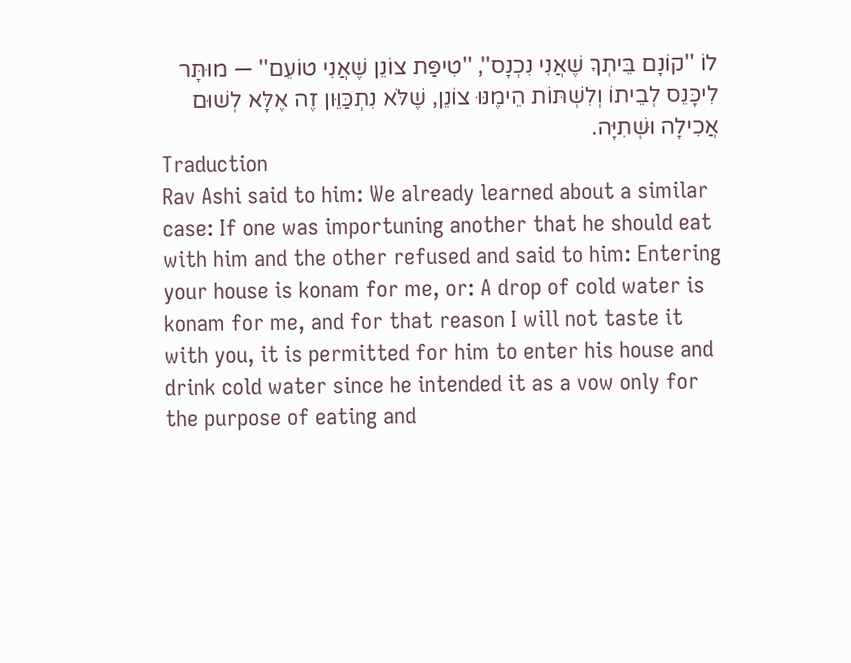לוֹ ''קוֹנָם בֵּיתְךָ שֶׁאֲנִי נִכְנָס'', ''טִיפַּת צוֹנֵן שֶׁאֲנִי טוֹעֵם'' — מוּתָּר לִיכָּנֵס לְבֵיתוֹ וְלִשְׁתּוֹת הֵימֶנּוּ צוֹנֵן, שֶׁלֹּא נִתְכַּוֵּון זֶה אֶלָּא לְשׁוּם אֲכִילָה וּשְׁתִיָּה.
Traduction
Rav Ashi said to him: We already learned about a similar case: If one was importuning another that he should eat with him and the other refused and said to him: Entering your house is konam for me, or: A drop of cold water is konam for me, and for that reason I will not taste it with you, it is permitted for him to enter his house and drink cold water since he intended it as a vow only for the purpose of eating and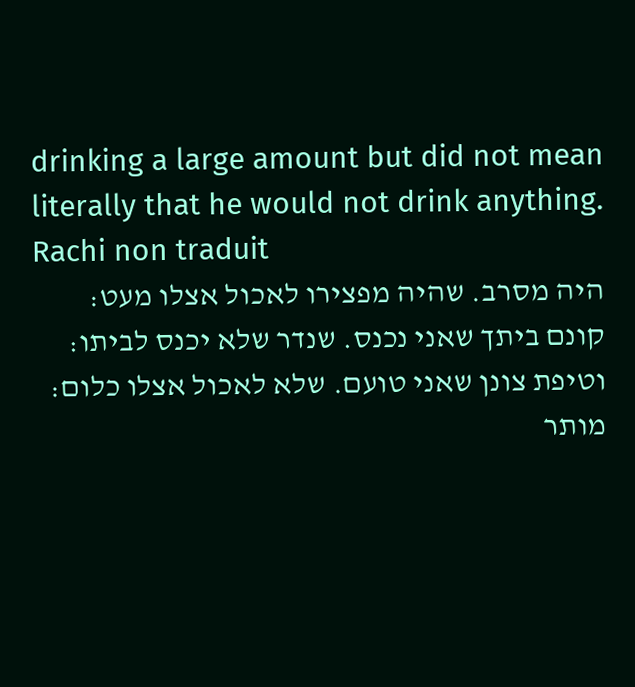drinking a large amount but did not mean literally that he would not drink anything.
Rachi non traduit
היה מסרב. שהיה מפצירו לאכול אצלו מעט:
קונם ביתך שאני נכנס. שנדר שלא יכנס לביתו:
וטיפת צונן שאני טועם. שלא לאכול אצלו כלום:
מותר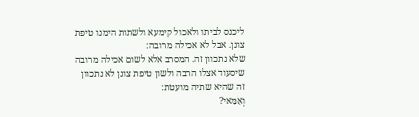ליכנס לביתו ולאכול קימעא ולשתות הימנו טיפת צונן. אבל לא אכילה מרובה:
שלא נתכוון זה. המסרב אלא לשום אכילה מרובה שיסעוד אצלו הרבה ולשון טיפת צונן לא נתכוון זה שהיא שתיה מועטת:
וְאַמַּאי?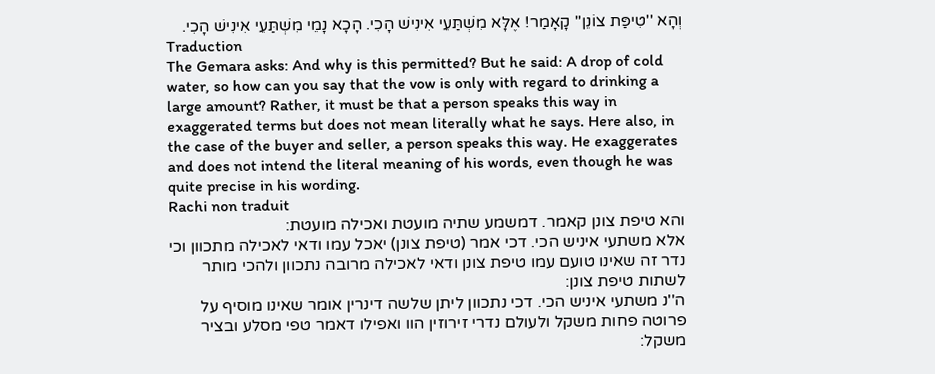וְהָא ''טִיפַּת צוֹנֵן'' קָאָמַר! אֶלָּא מִשְׁתַּעֵי אִינִישׁ הָכִי. הָכָא נָמֵי מִשְׁתַּעֵי אִינִישׁ הָכִי.
Traduction
The Gemara asks: And why is this permitted? But he said: A drop of cold water, so how can you say that the vow is only with regard to drinking a large amount? Rather, it must be that a person speaks this way in exaggerated terms but does not mean literally what he says. Here also, in the case of the buyer and seller, a person speaks this way. He exaggerates and does not intend the literal meaning of his words, even though he was quite precise in his wording.
Rachi non traduit
והא טיפת צונן קאמר. דמשמע שתיה מועטת ואכילה מועטת:
אלא משתעי איניש הכי. דכי אמר (טיפת צונן) יאכל עמו ודאי לאכילה מתכוון וכי נדר זה שאינו טועם עמו טיפת צונן ודאי לאכילה מרובה נתכוון ולהכי מותר לשתות טיפת צונן:
ה''נ משתעי איניש הכי. דכי נתכוון ליתן שלשה דינרין אומר שאינו מוסיף על פרוטה פחות משקל ולעולם נדרי זירוזין הוו ואפילו דאמר טפי מסלע ובציר משקל: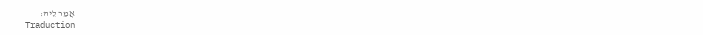אֲמַר לֵיהּ:
Traduction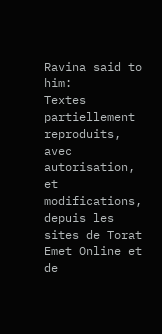Ravina said to him:
Textes partiellement reproduits, avec autorisation, et modifications, depuis les sites de Torat Emet Online et de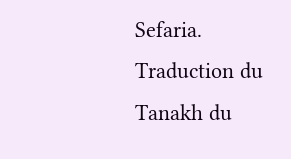Sefaria.
Traduction du Tanakh du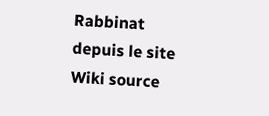Rabbinat depuis le site Wiki source